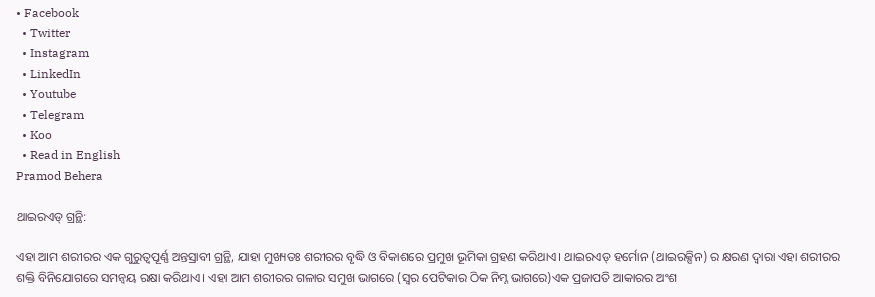• Facebook
  • Twitter
  • Instagram
  • LinkedIn
  • Youtube
  • Telegram
  • Koo
  • Read in English
Pramod Behera

ଥାଇରଏଡ୍‌ ଗ୍ରନ୍ଥି:

ଏହା ଆମ ଶରୀରର ଏକ ଗୁରୁତ୍ୱପୂର୍ଣ୍ଣ ଅନ୍ତସ୍ରାବୀ ଗ୍ରନ୍ଥି, ଯାହା ମୁଖ୍ୟତଃ ଶରୀରର ବୃଦ୍ଧି ଓ ବିକାଶରେ ପ୍ରମୁଖ ଭୂମିକା ଗ୍ରହଣ କରିଥାଏ। ଥାଇରଏଡ୍‌ ହର୍ମୋନ (ଥାଇରକ୍ସିନ) ର କ୍ଷରଣ ଦ୍ୱାରା ଏହା ଶରୀରର ଶକ୍ତି ବିନିଯୋଗରେ ସମନ୍ୱୟ ରକ୍ଷା କରିଥାଏ। ଏହା ଆମ ଶରୀରର ଗଳାର ସମୁଖ ଭାଗରେ (ସ୍ୱର ପେଟିକାର ଠିକ ନିମ୍ନ ଭାଗରେ)ଏକ ପ୍ରଜାପତି ଆକାରର ଅଂଶ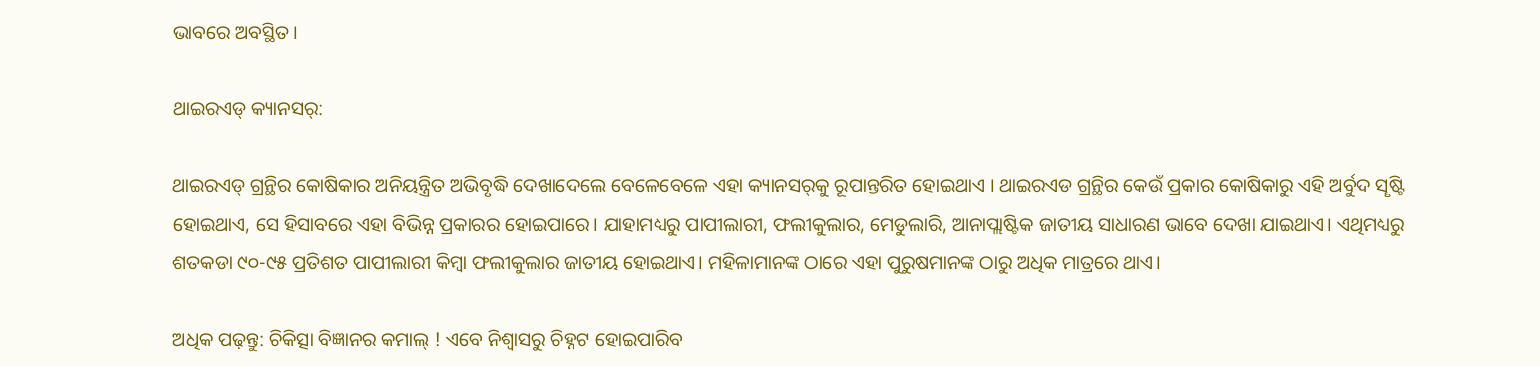ଭାବରେ ଅବସ୍ଥିତ।

ଥାଇରଏଡ୍‌ କ୍ୟାନସର୍‌:

ଥାଇରଏଡ୍‌ ଗ୍ରନ୍ଥିର କୋଷିକାର ଅନିୟନ୍ତ୍ରିତ ଅଭିବୃଦ୍ଧି ଦେଖାଦେଲେ ବେଳେବେଳେ ଏହା କ୍ୟାନସର୍‌କୁ ରୂପାନ୍ତରିତ ହୋଇଥାଏ । ଥାଇରଏଡ ଗ୍ରନ୍ଥିର କେଉଁ ପ୍ରକାର କୋଷିକାରୁ ଏହି ଅର୍ବୁଦ ସୄଷ୍ଟି ହୋଇଥାଏ, ସେ ହିସାବରେ ଏହା ବିଭିନ୍ନ ପ୍ରକାରର ହୋଇପାରେ। ଯାହାମଧ୍ୟରୁ ପାପୀଲାରୀ, ଫଲୀକୁଲାର, ମେଡୁଲାରି, ଆନାପ୍ଲାଷ୍ଟିକ ଜାତୀୟ ସାଧାରଣ ଭାବେ ଦେଖା ଯାଇଥାଏ। ଏଥିମଧ୍ୟରୁ ଶତକଡା ୯୦-୯୫ ପ୍ରତିଶତ ପାପୀଲାରୀ କିମ୍ବା ଫଲୀକୁଲାର ଜାତୀୟ ହୋଇଥାଏ। ମହିଳାମାନଙ୍କ ଠାରେ ଏହା ପୁରୁଷମାନଙ୍କ ଠାରୁ ଅଧିକ ମାତ୍ରରେ ଥାଏ।

ଅଧିକ ପଢ଼ନ୍ତୁ: ଚିକିତ୍ସା ବିଜ୍ଞାନର କମାଲ୍‌ ! ଏବେ ନିଶ୍ୱାସରୁ ଚିହ୍ନଟ ହୋଇପାରିବ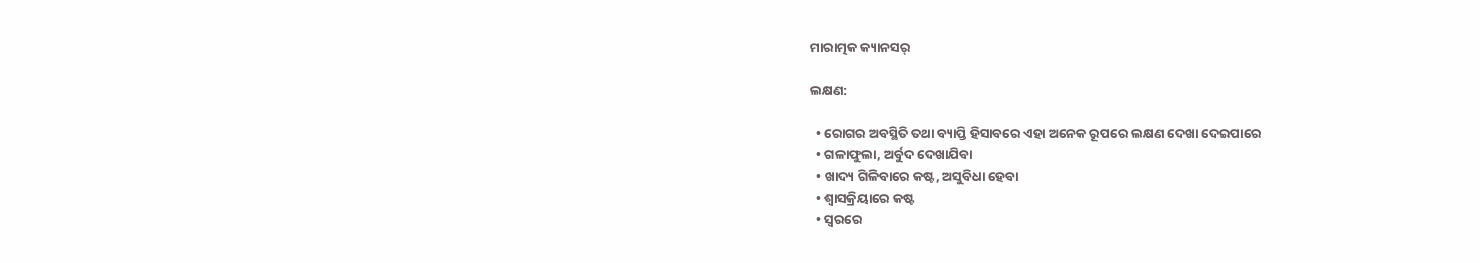ମାରାତ୍ମକ କ୍ୟାନସର୍‌

ଲକ୍ଷଣ:

  • ରୋଗର ଅବସ୍ଥିତି ତଥା ବ୍ୟାପ୍ତି ହିସାବରେ ଏହା ଅନେକ ରୂପରେ ଲକ୍ଷଣ ଦେଖା ଦେଇପାରେ
  • ଗଳାଫୁଲା, ଅର୍ବୁଦ ଦେଖାଯିବା
  • ଖାଦ୍ୟ ଗିଳିବାରେ କଷ୍ଟ, ଅସୁବିଧା ହେବା
  • ଶ୍ୱାସକ୍ରିୟାରେ କଷ୍ଟ
  • ସ୍ୱରରେ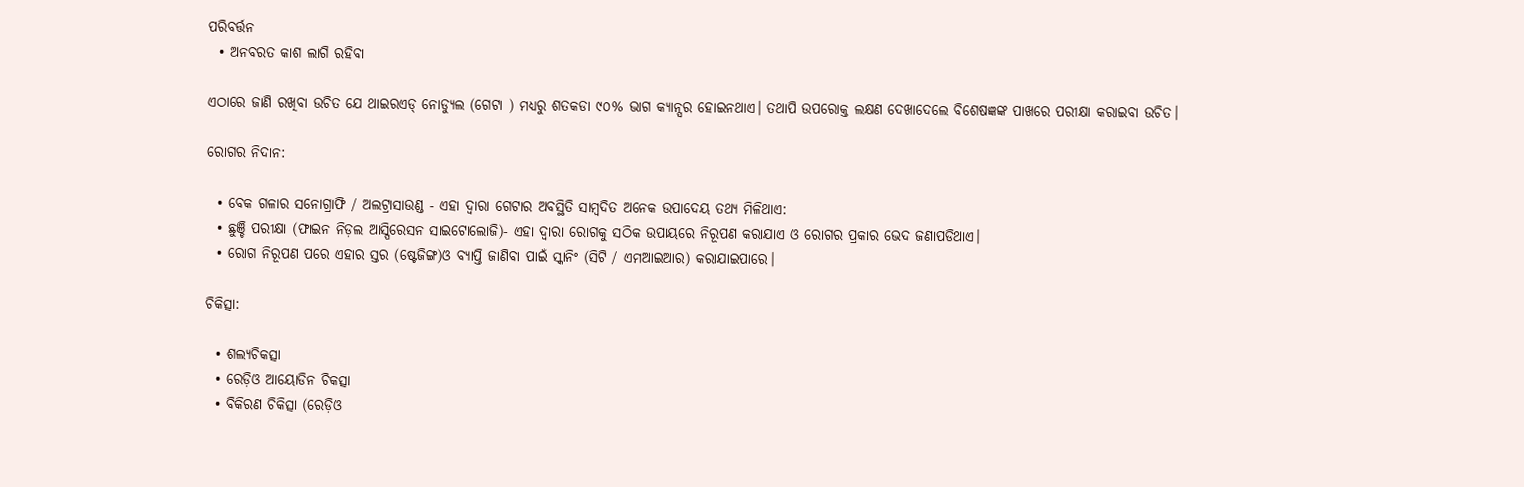ପରିବର୍ତ୍ତନ
  • ଅନବରତ କାଶ ଲାଗି ରହିବା

ଏଠାରେ ଜାଣି ରଖିବା ଉଚିତ ଯେ ଥାଇରଏଡ୍‌ ନୋଡ୍ୟୁଲ (ଗେଟା ) ମଧ୍ୟରୁ ଶତକଡା ୯୦% ଭାଗ କ୍ୟାନ୍ସର ହୋଇନଥାଏ। ତଥାପି ଉପରୋକ୍ତ ଲକ୍ଷଣ ଦେଖାଦେଲେ ବିଶେଷଜ୍ଞଙ୍କ ପାଖରେ ପରୀକ୍ଷା କରାଇବା ଉଚିତ।

ରୋଗର ନିଦାନ:

  • ବେକ ଗଳାର ସନୋଗ୍ରାଫି / ଅଲଟ୍ରାସାଉଣ୍ଡ - ଏହା ଦ୍ୱାରା ଗେଟାର ଅବସ୍ଥିତି ସାମ୍ବଦିତ ଅନେକ ଉପାଦେୟ ତଥ୍ୟ ମିଳିଥାଏ:
  • ଛୁଞ୍ଚି ପରୀକ୍ଷା (ଫାଇନ ନିଡ଼ଲ ଆସ୍ପିରେସନ ସାଇଟୋଲୋଜି)- ଏହା ଦ୍ୱାରା ରୋଗକୁ ସଠିକ ଉପାୟରେ ନିରୂପଣ କରାଯାଏ ଓ ରୋଗର ପ୍ରକାର ଭେଦ ଜଣାପଡିଥାଏ।
  • ରୋଗ ନିରୂପଣ ପରେ ଏହାର ସ୍ତର (ଷ୍ଟେଜିଙ୍ଗ)ଓ ବ୍ୟାପ୍ତି ଜାଣିବା ପାଇଁ ସ୍କାନିଂ (ସିଟି / ଏମଆଇଆର) କରାଯାଇପାରେ।

ଚିକିତ୍ସା:

  • ଶଲ୍ୟଚିକତ୍ସା
  • ରେଡ଼ିଓ ଆୟୋଡିନ ଚିକତ୍ସା
  • ବିକିରଣ ଚିକିତ୍ସା (ରେଡ଼ିଓ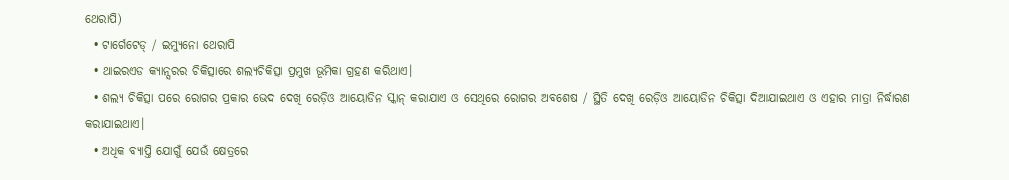ଥେରାପି)
  • ଟାର୍ଗେଟେଡ୍‌ / ଇମ୍ୟୁନୋ ଥେରାପି
  • ଥାଇରଏଡ କ୍ୟାନ୍ସରର ଚିକିତ୍ସାରେ ଶଲ୍ୟଚିକିତ୍ସା ପ୍ରମୁଖ ଭୂମିକା ଗ୍ରହଣ କରିଥାଏ।
  • ଶଲ୍ୟ ଚିକିତ୍ସା ପରେ ରୋଗର ପ୍ରକାର ଭେଦ ଦେଖି ରେଡ଼ିଓ ଆୟୋଡିନ ସ୍କାନ୍‌ କରାଯାଏ ଓ ସେଥିରେ ରୋଗର ଅବଶେଷ / ସ୍ଥିତି ଦେଖି ରେଡ଼ିଓ ଆୟୋଡିନ ଚିକିତ୍ସା ଦିଆଯାଇଥାଏ ଓ ଏହାର ମାତ୍ରା ନିର୍ଦ୍ଧାରଣ କରାଯାଇଥାଏ।
  • ଅଧିକ ବ୍ୟାପ୍ତି ଯୋଗୁଁ ଯେଉଁ କ୍ଷେତ୍ରରେ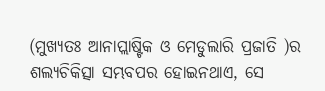(ମୁଖ୍ୟତଃ ଆନାପ୍ଲାଷ୍ଟିକ ଓ ମେଡୁଲାରି ପ୍ରଜାତି )ର ଶଲ୍ୟଚିକିତ୍ସା ସମ୍ଭବପର ହୋଇନଥାଏ, ସେ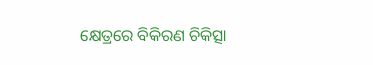କ୍ଷେତ୍ରରେ ବିକିରଣ ଚିକିତ୍ସା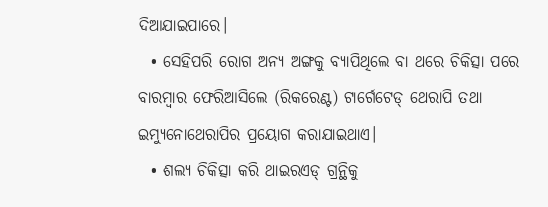ଦିଆଯାଇପାରେ।
  • ସେହିପରି ରୋଗ ଅନ୍ୟ ଅଙ୍ଗକୁ ବ୍ୟାପିଥିଲେ ବା ଥରେ ଚିକିତ୍ସା ପରେ ବାରମ୍ବାର ଫେରିଆସିଲେ (ରିକରେଣ୍ଟ) ଟାର୍ଗେଟେଡ୍‌ ଥେରାପି ତଥା ଇମ୍ୟୁନୋଥେରାପିର ପ୍ରୟୋଗ କରାଯାଇଥାଏ।
  • ଶଲ୍ୟ ଚିକିତ୍ସା କରି ଥାଇରଏଡ୍‌ ଗ୍ରନ୍ଥିକୁ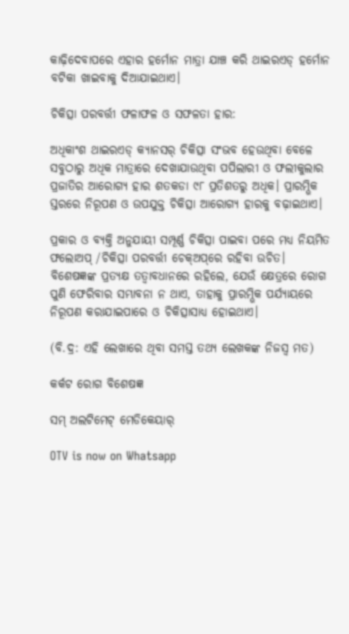କାଢ଼ିଦେବାପରେ ଏହାର ହର୍ମୋନ ମାତ୍ରା ଯାଞ୍ଚ କରି ଥାଇରଏଡ୍‌ ହର୍ମୋନ ବଟିକା ଖାଇବାକୁ ଦିଆଯାଇଥାଏ।

ଚିକିତ୍ସା ପରବର୍ତ୍ତୀ ଫଳାଫଳ ଓ ସଫଳତା ହାର:

ଅଧିକାଂଶ ଥାଇରଏଡ୍‌ କ୍ୟାନସର୍‌ ଚିକିତ୍ସା ସଂଭବ ହେଉଥିବା ବେଳେ ସବୁଠାରୁ ଅଧିକ ମାତ୍ରାରେ ଦେଖାଯାଉଥିବା ପପିଲାରୀ ଓ ଫଲୀକୁଲାର ପ୍ରଜାତିର ଆରୋଗ୍ୟ ହାର ଶତକଡା ୯୮ ପ୍ରତିଶତରୁ ଅଧିକ। ପ୍ରାରମ୍ଭିକ ସ୍ତରରେ ନିରୂପଣ ଓ ଉପଯୁକ୍ତ ଚିକିତ୍ସା ଆରୋଗ୍ୟ ହାରକୁ ବଢ଼ାଇଥାଏ।

ପ୍ରକାର ଓ ବ୍ୟକ୍ତି ଅନୁଯାୟୀ ସମ୍ପୂର୍ଣ୍ଣ ଚିକିତ୍ସା ପାଇବା ପରେ ମଧ୍ୟ ନିୟମିତ ଫଲୋଅପ୍‌ /ଚିକିତ୍ସା ପରବର୍ତ୍ତୀ ଚେକ୍‌ଅପ୍‌ରେ ରହିବା ଉଚିତ। ବିଶେଷଜ୍ଞଙ୍କ ପ୍ରତ୍ୟକ୍ଷ ତତ୍ୱାବଧାନରେ ରହିଲେ, ଯେଉଁ କ୍ଷେତ୍ରରେ ରୋଗ ପୁଣି ଫେରିବାର ସମ୍ଭାବନା ନ ଥାଏ, ତାହାକୁ ପ୍ରାରମ୍ଭିକ ପର୍ଯ୍ୟାୟରେ ନିରୂପଣ କରାଯାଇପାରେ ଓ ଚିକିତ୍ସାସାଧ୍ୟ ହୋଇଥାଏ।

(ବି.ଦ୍ର: ଏହି ଲେଖାରେ ଥିବା ସମସ୍ତ ତଥ୍ୟ ଲେଖକଙ୍କ ନିଜସ୍ୱ ମତ)

କର୍କଟ ରୋଗ ବିଶେଷଜ୍ଞ

ସମ୍‌ ଅଲଟିମେଟ୍‌ ମେଡିକେୟାର୍‌

OTV is now on Whatsapp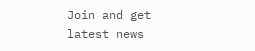Join and get latest news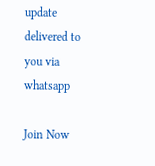update delivered to you via whatsapp

Join Now